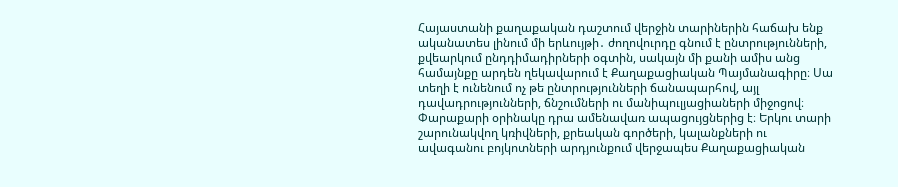Հայաստանի քաղաքական դաշտում վերջին տարիներին հաճախ ենք ականատես լինում մի երևույթի․ ժողովուրդը գնում է ընտրությունների, քվեարկում ընդդիմադիրների օգտին, սակայն մի քանի ամիս անց համայնքը արդեն ղեկավարում է Քաղաքացիական Պայմանագիրը։ Սա տեղի է ունենում ոչ թե ընտրությունների ճանապարհով, այլ դավադրությունների, ճնշումների ու մանիպուլյացիաների միջոցով։
Փարաքարի օրինակը դրա ամենավառ ապացույցներից է։ Երկու տարի շարունակվող կռիվների, քրեական գործերի, կալանքների ու ավագանու բոյկոտների արդյունքում վերջապես Քաղաքացիական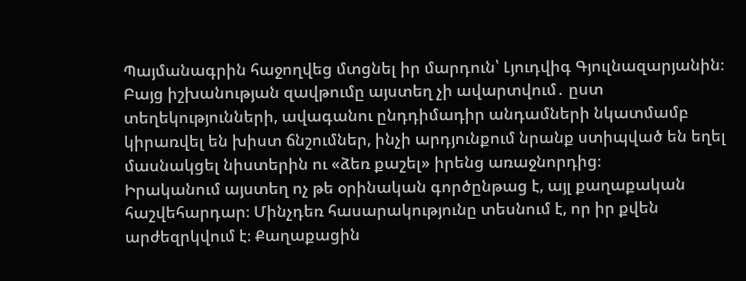Պայմանագրին հաջողվեց մտցնել իր մարդուն՝ Լյուդվիգ Գյուլնազարյանին։ Բայց իշխանության զավթումը այստեղ չի ավարտվում․ ըստ տեղեկությունների, ավագանու ընդդիմադիր անդամների նկատմամբ կիրառվել են խիստ ճնշումներ, ինչի արդյունքում նրանք ստիպված են եղել մասնակցել նիստերին ու «ձեռ քաշել» իրենց առաջնորդից։
Իրականում այստեղ ոչ թե օրինական գործընթաց է, այլ քաղաքական հաշվեհարդար։ Մինչդեռ հասարակությունը տեսնում է, որ իր քվեն արժեզրկվում է։ Քաղաքացին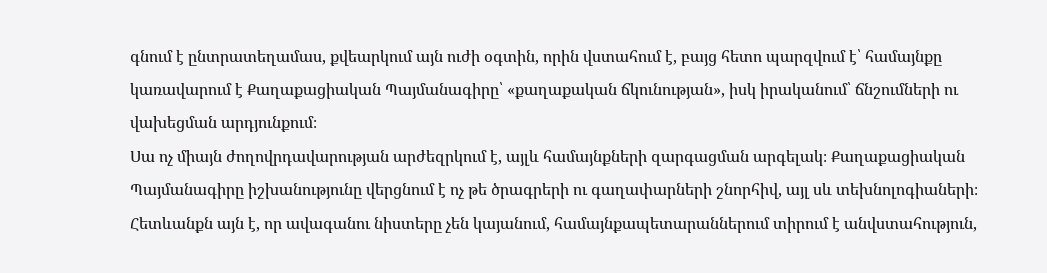գնում է ընտրատեղամաս, քվեարկում այն ուժի օգտին, որին վստահում է, բայց հետո պարզվում է՝ համայնքը կառավարում է Քաղաքացիական Պայմանագիրը՝ «քաղաքական ճկունության», իսկ իրականում՝ ճնշումների ու վախեցման արդյունքում։
Սա ոչ միայն ժողովրդավարության արժեզրկում է, այլև համայնքների զարգացման արգելակ։ Քաղաքացիական Պայմանագիրը իշխանությունը վերցնում է ոչ թե ծրագրերի ու գաղափարների շնորհիվ, այլ սև տեխնոլոգիաների։ Հետևանքն այն է, որ ավագանու նիստերը չեն կայանում, համայնքապետարաններում տիրում է անվստահություն,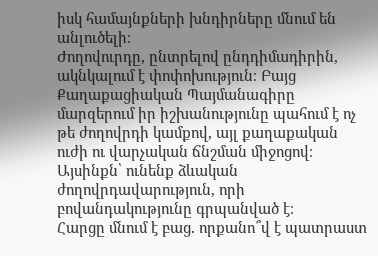իսկ համայնքների խնդիրները մնում են անլուծելի։
Ժողովուրդը, ընտրելով ընդդիմադիրին, ակնկալում է փոփոխություն։ Բայց Քաղաքացիական Պայմանագիրը մարզերում իր իշխանությունը պահում է ոչ թե ժողովրդի կամքով, այլ քաղաքական ուժի ու վարչական ճնշման միջոցով։ Այսինքն՝ ունենք ձևական ժողովրդավարություն, որի բովանդակությունը գրպանված է։
Հարցը մնում է բաց․ որքանո՞վ է պատրաստ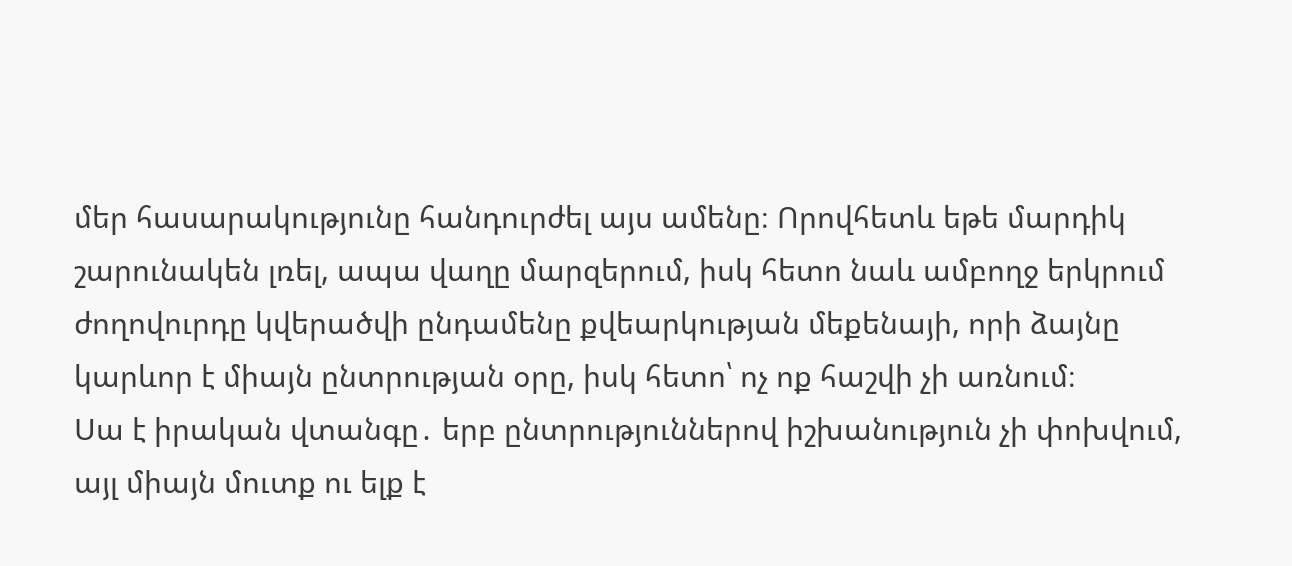մեր հասարակությունը հանդուրժել այս ամենը։ Որովհետև եթե մարդիկ շարունակեն լռել, ապա վաղը մարզերում, իսկ հետո նաև ամբողջ երկրում ժողովուրդը կվերածվի ընդամենը քվեարկության մեքենայի, որի ձայնը կարևոր է միայն ընտրության օրը, իսկ հետո՝ ոչ ոք հաշվի չի առնում։
Սա է իրական վտանգը․ երբ ընտրություններով իշխանություն չի փոխվում, այլ միայն մուտք ու ելք է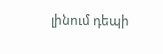լինում դեպի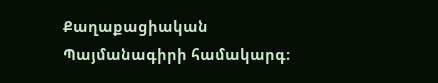Քաղաքացիական Պայմանագիրի համակարգ։